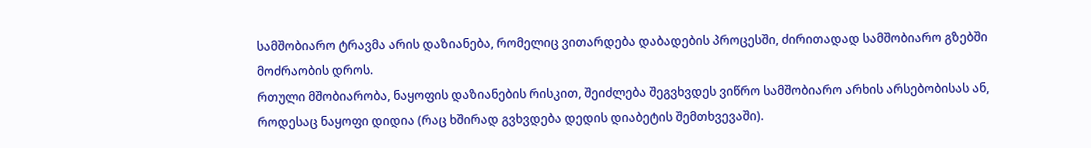სამშობიარო ტრავმა არის დაზიანება, რომელიც ვითარდება დაბადების პროცესში, ძირითადად სამშობიარო გზებში მოძრაობის დროს.
რთული მშობიარობა, ნაყოფის დაზიანების რისკით, შეიძლება შეგვხვდეს ვიწრო სამშობიარო არხის არსებობისას ან, როდესაც ნაყოფი დიდია (რაც ხშირად გვხვდება დედის დიაბეტის შემთხვევაში).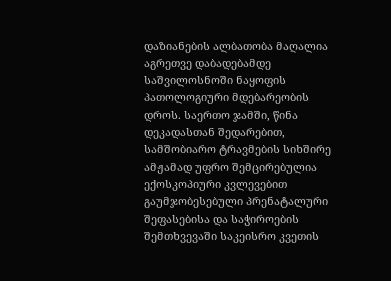დაზიანების ალბათობა მაღალია აგრეთვე დაბადებამდე საშვილოსნოში ნაყოფის პათოლოგიური მდებარეობის დროს. საერთო ჯამში, წინა დეკადასთან შედარებით, სამშობიარო ტრავმების სიხშირე ამჟამად უფრო შემცირებულია ექოსკოპიური კვლევებით გაუმჯობესებული პრენატალური შეფასებისა და საჭიროების შემთხვევაში საკეისრო კვეთის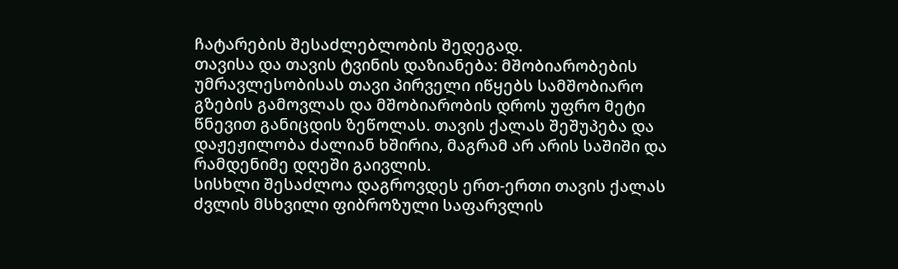ჩატარების შესაძლებლობის შედეგად.
თავისა და თავის ტვინის დაზიანება: მშობიარობების უმრავლესობისას თავი პირველი იწყებს სამშობიარო გზების გამოვლას და მშობიარობის დროს უფრო მეტი წნევით განიცდის ზეწოლას. თავის ქალას შეშუპება და დაჟეჟილობა ძალიან ხშირია, მაგრამ არ არის საშიში და რამდენიმე დღეში გაივლის.
სისხლი შესაძლოა დაგროვდეს ერთ-ერთი თავის ქალას ძვლის მსხვილი ფიბროზული საფარვლის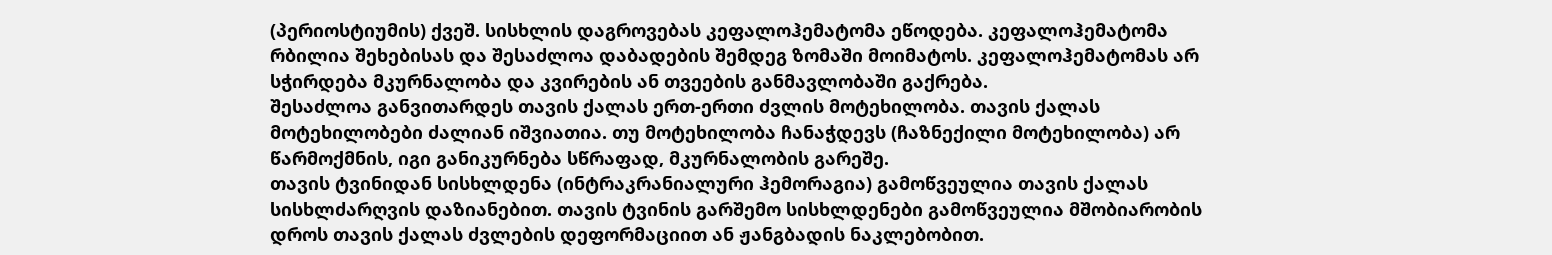(პერიოსტიუმის) ქვეშ. სისხლის დაგროვებას კეფალოჰემატომა ეწოდება. კეფალოჰემატომა რბილია შეხებისას და შესაძლოა დაბადების შემდეგ ზომაში მოიმატოს. კეფალოჰემატომას არ სჭირდება მკურნალობა და კვირების ან თვეების განმავლობაში გაქრება.
შესაძლოა განვითარდეს თავის ქალას ერთ-ერთი ძვლის მოტეხილობა. თავის ქალას მოტეხილობები ძალიან იშვიათია. თუ მოტეხილობა ჩანაჭდევს (ჩაზნექილი მოტეხილობა) არ წარმოქმნის, იგი განიკურნება სწრაფად, მკურნალობის გარეშე.
თავის ტვინიდან სისხლდენა (ინტრაკრანიალური ჰემორაგია) გამოწვეულია თავის ქალას სისხლძარღვის დაზიანებით. თავის ტვინის გარშემო სისხლდენები გამოწვეულია მშობიარობის დროს თავის ქალას ძვლების დეფორმაციით ან ჟანგბადის ნაკლებობით.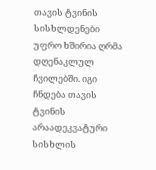თავის ტვინის სისხლდენები უფრო ხშირია ღრმა დღენაკლულ ჩვილებში. იგი ჩნდება თავის ტვინის არაადეკვატური სისხლის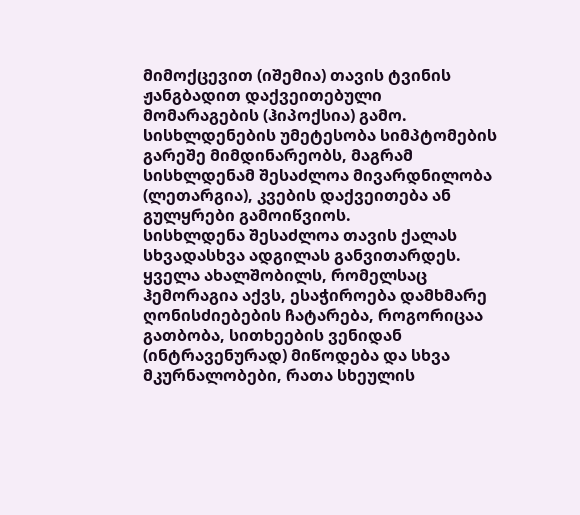მიმოქცევით (იშემია) თავის ტვინის ჟანგბადით დაქვეითებული მომარაგების (ჰიპოქსია) გამო.
სისხლდენების უმეტესობა სიმპტომების გარეშე მიმდინარეობს, მაგრამ სისხლდენამ შესაძლოა მივარდნილობა (ლეთარგია), კვების დაქვეითება ან გულყრები გამოიწვიოს.
სისხლდენა შესაძლოა თავის ქალას სხვადასხვა ადგილას განვითარდეს.
ყველა ახალშობილს, რომელსაც ჰემორაგია აქვს, ესაჭიროება დამხმარე ღონისძიებების ჩატარება, როგორიცაა გათბობა, სითხეების ვენიდან (ინტრავენურად) მიწოდება და სხვა მკურნალობები, რათა სხეულის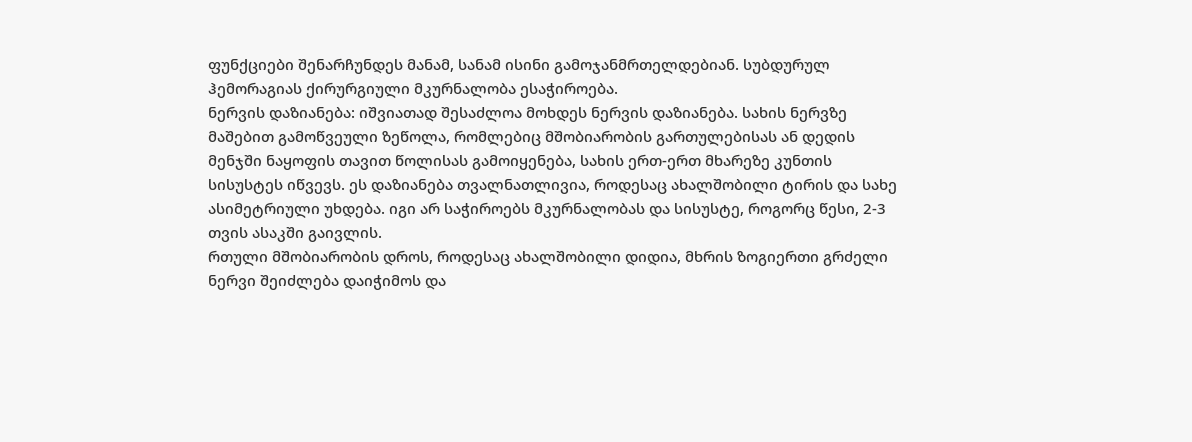ფუნქციები შენარჩუნდეს მანამ, სანამ ისინი გამოჯანმრთელდებიან. სუბდურულ ჰემორაგიას ქირურგიული მკურნალობა ესაჭიროება.
ნერვის დაზიანება: იშვიათად შესაძლოა მოხდეს ნერვის დაზიანება. სახის ნერვზე მაშებით გამოწვეული ზეწოლა, რომლებიც მშობიარობის გართულებისას ან დედის მენჯში ნაყოფის თავით წოლისას გამოიყენება, სახის ერთ-ერთ მხარეზე კუნთის სისუსტეს იწვევს. ეს დაზიანება თვალნათლივია, როდესაც ახალშობილი ტირის და სახე ასიმეტრიული უხდება. იგი არ საჭიროებს მკურნალობას და სისუსტე, როგორც წესი, 2-3 თვის ასაკში გაივლის.
რთული მშობიარობის დროს, როდესაც ახალშობილი დიდია, მხრის ზოგიერთი გრძელი ნერვი შეიძლება დაიჭიმოს და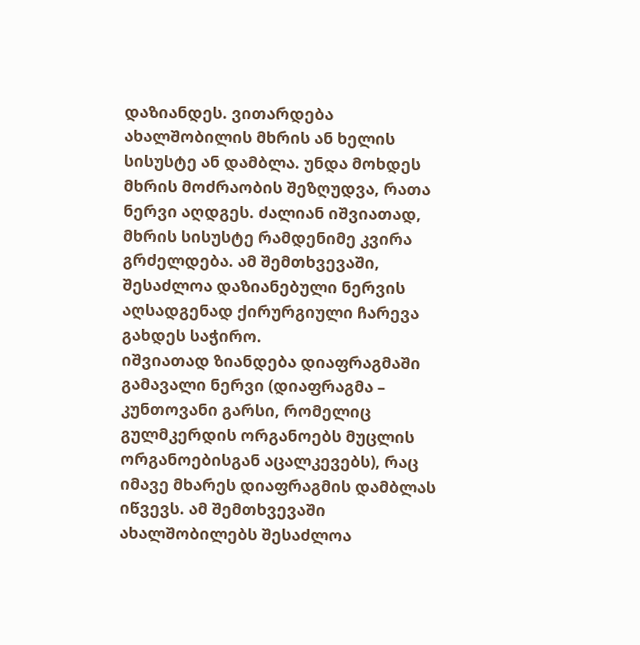დაზიანდეს. ვითარდება ახალშობილის მხრის ან ხელის სისუსტე ან დამბლა. უნდა მოხდეს მხრის მოძრაობის შეზღუდვა, რათა ნერვი აღდგეს. ძალიან იშვიათად, მხრის სისუსტე რამდენიმე კვირა გრძელდება. ამ შემთხვევაში, შესაძლოა დაზიანებული ნერვის აღსადგენად ქირურგიული ჩარევა გახდეს საჭირო.
იშვიათად ზიანდება დიაფრაგმაში გამავალი ნერვი (დიაფრაგმა – კუნთოვანი გარსი, რომელიც გულმკერდის ორგანოებს მუცლის ორგანოებისგან აცალკევებს), რაც იმავე მხარეს დიაფრაგმის დამბლას იწვევს. ამ შემთხვევაში ახალშობილებს შესაძლოა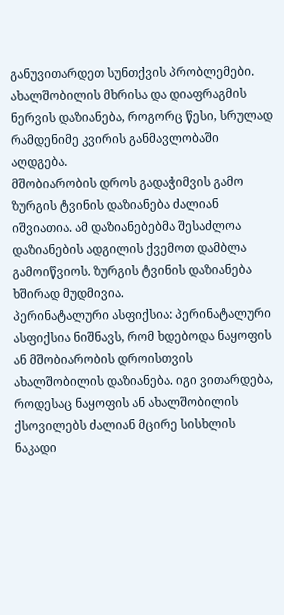განუვითარდეთ სუნთქვის პრობლემები. ახალშობილის მხრისა და დიაფრაგმის ნერვის დაზიანება, როგორც წესი, სრულად რამდენიმე კვირის განმავლობაში აღდგება.
მშობიარობის დროს გადაჭიმვის გამო ზურგის ტვინის დაზიანება ძალიან იშვიათია. ამ დაზიანებებმა შესაძლოა დაზიანების ადგილის ქვემოთ დამბლა გამოიწვიოს. ზურგის ტვინის დაზიანება ხშირად მუდმივია.
პერინატალური ასფიქსია: პერინატალური ასფიქსია ნიშნავს, რომ ხდებოდა ნაყოფის ან მშობიარობის დროისთვის ახალშობილის დაზიანება. იგი ვითარდება, როდესაც ნაყოფის ან ახალშობილის ქსოვილებს ძალიან მცირე სისხლის ნაკადი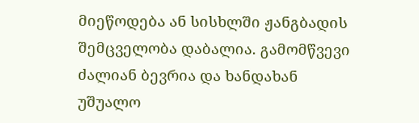მიეწოდება ან სისხლში ჟანგბადის შემცველობა დაბალია. გამომწვევი ძალიან ბევრია და ხანდახან უშუალო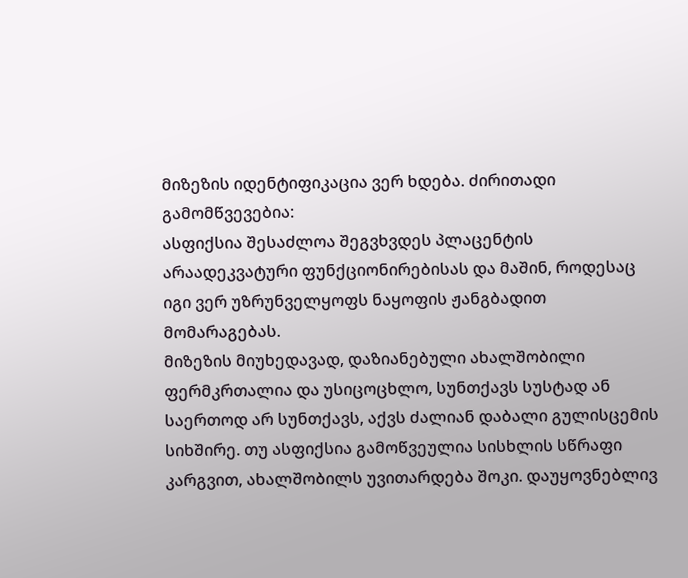მიზეზის იდენტიფიკაცია ვერ ხდება. ძირითადი გამომწვევებია:
ასფიქსია შესაძლოა შეგვხვდეს პლაცენტის არაადეკვატური ფუნქციონირებისას და მაშინ, როდესაც იგი ვერ უზრუნველყოფს ნაყოფის ჟანგბადით მომარაგებას.
მიზეზის მიუხედავად, დაზიანებული ახალშობილი ფერმკრთალია და უსიცოცხლო, სუნთქავს სუსტად ან საერთოდ არ სუნთქავს, აქვს ძალიან დაბალი გულისცემის სიხშირე. თუ ასფიქსია გამოწვეულია სისხლის სწრაფი კარგვით, ახალშობილს უვითარდება შოკი. დაუყოვნებლივ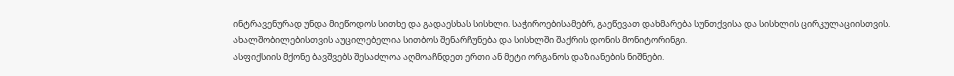ინტრავენურად უნდა მიეწოდოს სითხე და გადაესხას სისხლი. საჭიროებისამებრ, გაეწევათ დახმარება სუნთქვისა და სისხლის ცირკულაციისთვის. ახალშობილებისთვის აუცილებელია სითბოს შენარჩუნება და სისხლში შაქრის დონის მონიტორინგი.
ასფიქსიის მქონე ბავშვებს შესაძლოა აღმოაჩნდეთ ერთი ან მეტი ორგანოს დაზიანების ნიშნები.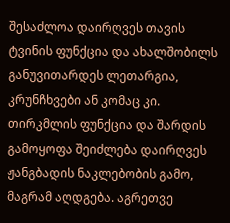შესაძლოა დაირღვეს თავის ტვინის ფუნქცია და ახალშობილს განუვითარდეს ლეთარგია, კრუნჩხვები ან კომაც კი. თირკმლის ფუნქცია და შარდის გამოყოფა შეიძლება დაირღვეს ჟანგბადის ნაკლებობის გამო, მაგრამ აღდგება. აგრეთვე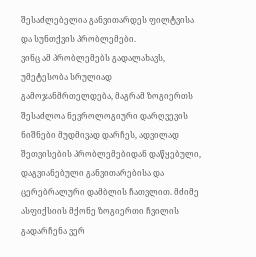შესაძლებელია განვითარდეს ფილტვისა და სუნთქვის პრობლემები.
ვინც ამ პრობლემებს გადალახავს, უმეტესობა სრულიად გამოჯანმრთელდება, მაგრამ ზოგიერთს შესაძლოა ნევროლოგიური დარღვევის ნიშნები მუდმივად დარჩეს, ადვილად შეთვისების პრობლემებიდან დაწყებული, დაგვიანებული განვითარებისა და ცერებრალური დამბლის ჩათვლით. მძიმე ასფიქსიის მქონე ზოგიერთი ჩვილის გადარჩენა ვერ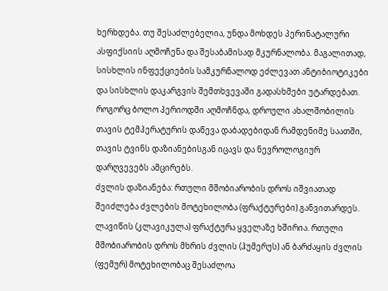ხერხდება. თუ შესაძლებელია, უნდა მოხდეს პერინატალური ასფიქსიის აღმოჩენა და შესაბამისად მკურნალობა. მაგალითად, სისხლის ინფექციების სამკურნალოდ ეძლევათ ანტიბიოტიკები და სისხლის დაკარგვის შემთხვევაში გადასხმები უტარდებათ. როგორც ბოლო პერიოდში აღმოჩნდა, დროული ახალშობილის თავის ტემპერატურის დაწევა დაბადებიდან რამდენიმე საათში, თავის ტვინს დაზიანებისგან იცავს და ნევროლოგიურ დარღვევებს ამცირებს.
ძვლის დაზიანება: რთული მშობიარობის დროს იშვიათად შეიძლება ძვლების მოტეხილობა (ფრაქტურები) განვითარდეს. ლავიწის (კლავიკულა) ფრაქტურა ყველაზე ხშირია. რთული მშობიარობის დროს მხრის ძვლის (ჰუმერუს) ან ბარძაყის ძვლის (ფემურ) მოტეხილობაც შესაძლოა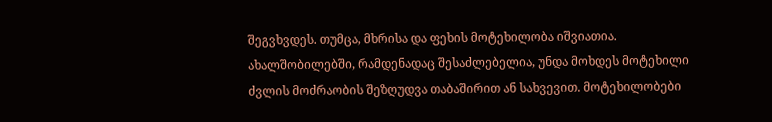შეგვხვდეს. თუმცა, მხრისა და ფეხის მოტეხილობა იშვიათია. ახალშობილებში, რამდენადაც შესაძლებელია, უნდა მოხდეს მოტეხილი ძვლის მოძრაობის შეზღუდვა თაბაშირით ან სახვევით. მოტეხილობები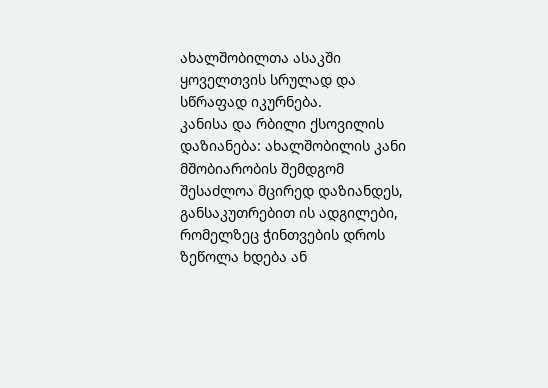ახალშობილთა ასაკში ყოველთვის სრულად და სწრაფად იკურნება.
კანისა და რბილი ქსოვილის დაზიანება: ახალშობილის კანი მშობიარობის შემდგომ შესაძლოა მცირედ დაზიანდეს, განსაკუთრებით ის ადგილები, რომელზეც ჭინთვების დროს ზეწოლა ხდება ან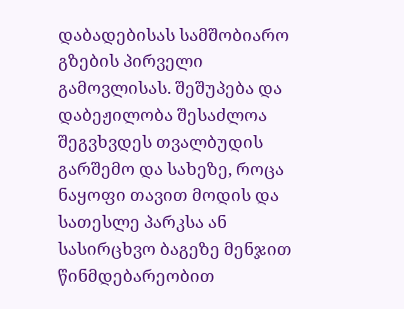დაბადებისას სამშობიარო გზების პირველი გამოვლისას. შეშუპება და დაბეჟილობა შესაძლოა შეგვხვდეს თვალბუდის გარშემო და სახეზე, როცა ნაყოფი თავით მოდის და სათესლე პარკსა ან სასირცხვო ბაგეზე მენჯით წინმდებარეობით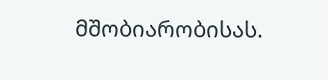მშობიარობისას.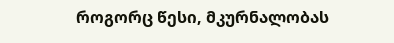როგორც წესი, მკურნალობას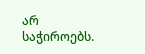არ საჭიროებს.